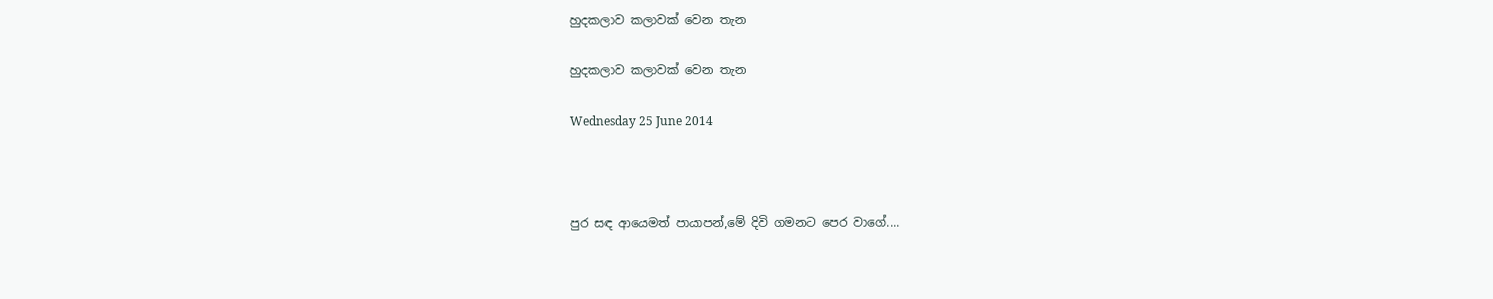හුදකලාව කලාවක් වෙන තැන

හුදකලාව කලාවක් වෙන තැන

Wednesday 25 June 2014



පුර සඳ ආයෙමත් පායාපන්,මේ දිවි ගමනට පෙර වාගේ....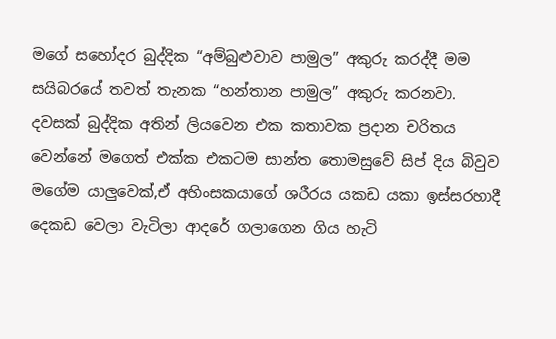මගේ සහෝදර බුද්දික “අම්බුළුවාව පාමුල” අකුරු කරද්දී මම සයිබරයේ තවත් තැනක “හන්තාන පාමුල” අකුරු කරනවා. දවසක් බුද්දික අතින් ලියවෙන එක කතාවක ප්‍රදාන චරිතය වෙන්නේ මගෙත් එක්ක එකටම සාන්ත තොමසුවේ සිප් දිය බිවුව මගේම යාලුවෙක්,ඒ අහිංසකයාගේ ශරීරය යකඩ යකා ඉස්සරහාදී දෙකඩ වෙලා වැටිලා ආදරේ ගලාගෙන ගිය හැටි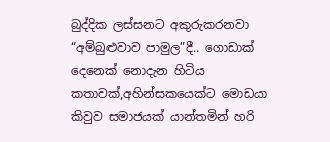බුද්දික ලස්සනට අකුරුකරනවා “අම්බුළුවාව පාමුල”දී.. ගොඩාක් දෙනෙක් නොදැන හිටිය කතාවක්,අහින්සකයෙක්ට මොඩයා කිවුව සමාජයක් යාන්තමින් හරි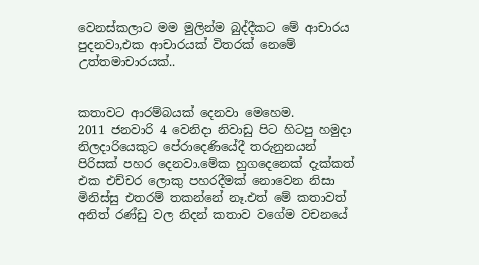වෙනස්කලාට මම මුලින්ම බුද්දීකට මේ ආචාරය පුදනවා,එක ආචාරයක් විතරක් නෙමේ  උත්තමාචාරයක්..


කතාවට ආරම්බයක් දෙනවා මෙහෙම.
2011 ජනවාරි 4 වෙනිදා නිවාඩු පිට හිටපු හමුදා නිලදාරියෙකුට පේරාදෙණියේදී තරුනුනයන් පිරිසක් පහර දෙනවා.මේක හුගදෙනෙක් දැක්කත් එක එච්චර ලොකු පහරදීමක් නොවෙන නිසා මිනිස්සු එතරම් තකන්නේ නෑ.එත් මේ කතාවත් අනිත් රණ්ඩු වල නිදන් කතාව වගේම වචනයේ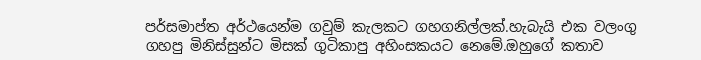පර්සමාප්ත අර්ථයෙන්ම ගවුම් කැලකට ගහගනිල්ලක්.හැබැයි එක වලංගු ගහපු මිනිස්සුන්ට මිසක් ගුටිකාපු අහිංසකයට නෙමේ.ඔහුගේ කතාව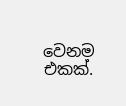වෙනම එකක්.